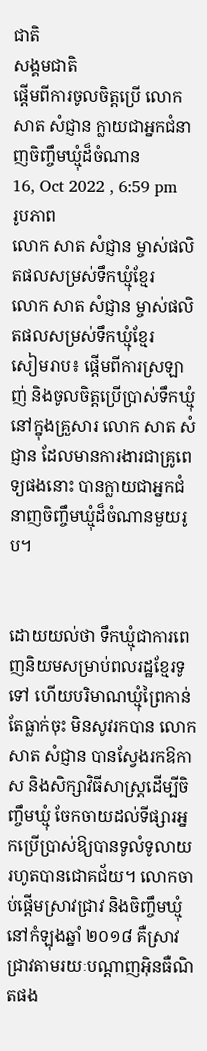ជាតិ
សង្គមជាតិ
ផ្តើមពីការចូលចិត្តប្រើ លោក សាត សំជ្ញាន ក្លាយជាអ្នកជំនាញចិញ្ចឹមឃ្មុំដ៏ចំណាន
16, Oct 2022 , 6:59 pm
រូបភាព
លោក សាត សំជ្ញាន ម្ចាស់ផលិតផលសម្រស់ទឹកឃ្មុំខ្មែរ
លោក សាត សំជ្ញាន ម្ចាស់ផលិតផលសម្រស់ទឹកឃ្មុំខ្មែរ
សៀមរាប៖ ផ្តើមពីការស្រឡាញ់ និងចូលចិត្តប្រើប្រាស់ទឹកឃ្មុំនៅក្នុងគ្រួសារ លោក សាត សំជ្ញាន ដែលមានការងារជាគ្រូពេទ្យផងនោះ បានក្លាយជាអ្នកជំនាញចិញ្ចឹមឃ្មុំដ៏ចំណានមួយរូប។


ដោយយល់ថា ទឹកឃ្មុំជាការពេញនិយមសម្រាប់ពលរដ្ឋខ្មែរទូទៅ ហើយបរិមាណឃ្មុំព្រៃកាន់តែធ្លាក់ចុះ មិនសូវរកបាន លោក សាត សំជ្ញាន បានស្វែងរកឱកាស និងសិក្សាវិធីសាស្រ្ដដើម្បីចិញ្ចឹមឃ្មុំ ចែកចាយដល់ទីផ្សារអ្នកប្រើប្រាស់ឱ្យបានទូលំទូលាយ រហូតបានជោគជ័យ។ លោកចាប់ផ្តើមស្រាវជ្រាវ និងចិញ្ចឹមឃ្មុំនៅកំឡុងឆ្នាំ ២០១៨ គឺស្រាវជ្រាវតាមរយៈបណ្ដាញអ៊ិនធឺណិតផង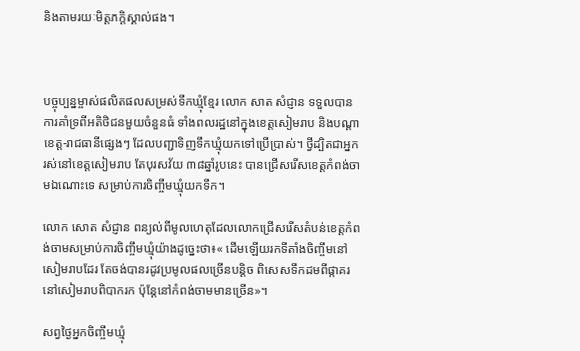និងតាមរយៈមិត្តភក្ដិស្គាល់ផង។



បច្ចុប្បន្នម្ចាស់ផលិតផលសម្រស់ទឹកឃ្មុំខ្មែរ លោក សាត សំជ្ញាន ទទួលបានការគាំទ្រពីអតិថិជនមួយចំនួនធំ ទាំងពលរដ្ឋនៅក្នុងខេត្តសៀមរាប និងបណ្ដាខេត្ត-រាជធានីផ្សេងៗ ដែលបញ្ជាទិញទឹកឃ្មុំយកទៅប្រើប្រាស់។ ថ្វីដ្បិតជាអ្នករស់នៅខេត្តសៀមរាប តែបុរសវ័យ ៣៨ឆ្នាំរូបនេះ បានជ្រើសរើសខេត្តកំពង់ចាមឯណោះទេ សម្រាប់ការចិញ្ចឹមឃ្មុំយកទឹក។

លោក សោត សំជ្ញាន ពន្យល់ពីមូលហេតុដែលលោកជ្រើសរើសតំបន់ខេត្តកំពង់ចាមសម្រាប់ការចិញ្ចឹមឃ្មុំយ៉ាងដូច្នេះថា៖« ដើមឡើយរកទីតាំងចិញ្ចឹមនៅសៀមរាបដែរ តែចង់បានរដូវប្រមូលផលច្រើនបន្ដិច ពិសេសទឹកដមពីផ្កាគរ នៅសៀមរាបពិបាករក ប៉ុន្តែនៅកំពង់ចាមមានច្រើន»។

សព្វថ្ងៃអ្នកចិញ្ចឹមឃ្មុំ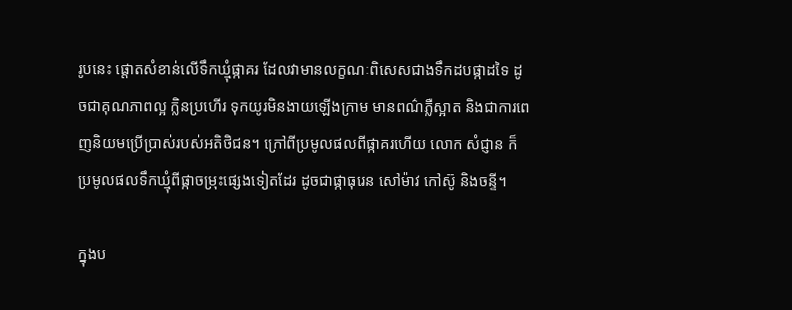រូបនេះ ផ្តោតសំខាន់លើទឹកឃ្មុំផ្កាគរ ដែលវាមានលក្ខណៈពិសេសជាងទឹកដបផ្កាដទៃ ដូចជាគុណភាពល្អ ក្លិនប្រហើរ ទុកយូរមិនងាយឡើងក្រាម មានពណ៌ភ្លឺស្អាត និងជាការពេញនិយមប្រើប្រាស់របស់អតិថិជន។ ក្រៅពីប្រមូលផលពីផ្កាគរហើយ លោក សំជ្ញាន ក៏ប្រមូលផលទឹកឃ្មុំពីផ្កាចម្រុះផ្សេងទៀតដែរ ដូចជាផ្កាធុរេន សៅម៉ាវ កៅស៊ូ និងចន្ទី។

ក្នុងប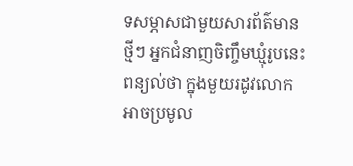ទសម្ភាសជាមួយសារព័ត៌មានថ្មីៗ អ្នកជំនាញចិញ្ចឹមឃ្មុំរូបនេះ ពន្យល់ថា ក្នុងមួយរដូវលោកអាចប្រមូល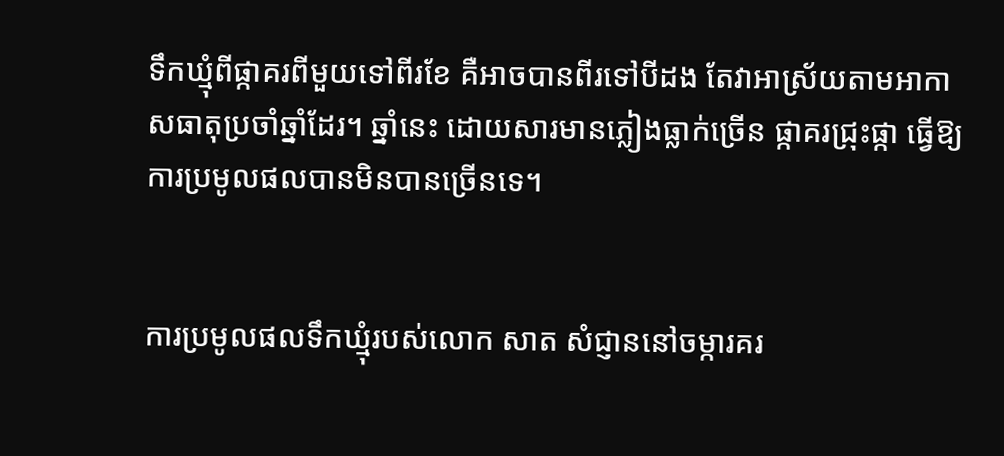ទឹកឃ្មុំពីផ្កាគរពីមួយទៅពីរខែ គឺអាចបានពីរទៅបីដង តែវាអាស្រ័យតាមអាកាសធាតុប្រចាំឆ្នាំដែរ។ ឆ្នាំនេះ ដោយសារមានភ្លៀងធ្លាក់ច្រើន ផ្កាគរជ្រុះផ្កា ធ្វើឱ្យការប្រមូលផលបានមិនបានច្រើនទេ។


ការប្រមូលផលទឹកឃ្មុំរបស់លោក សាត សំជ្ញាននៅចម្ការគរ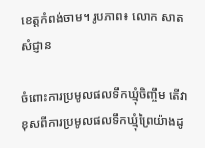ខេត្តកំពង់ចាម។ រូបភាព៖ លោក សាត សំជ្ញាន

ចំពោះការប្រមូលផលទឹកឃ្មុំចិញ្ចឹម តើវាខុសពីការប្រមូលផលទឹកឃ្មុំព្រៃយ៉ាងដូ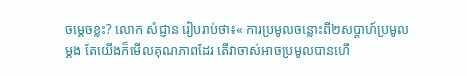ចម្ដេចខ្លះ? លោក សំជ្ញាន រៀបរាប់ថា៖« ការប្រមូលចន្លោះពី២សប្ដាហ៍ប្រមូលម្ដង តែយើងក៏មើលគុណភាពដែរ តើវាចាស់អាចប្រមូលបានហើ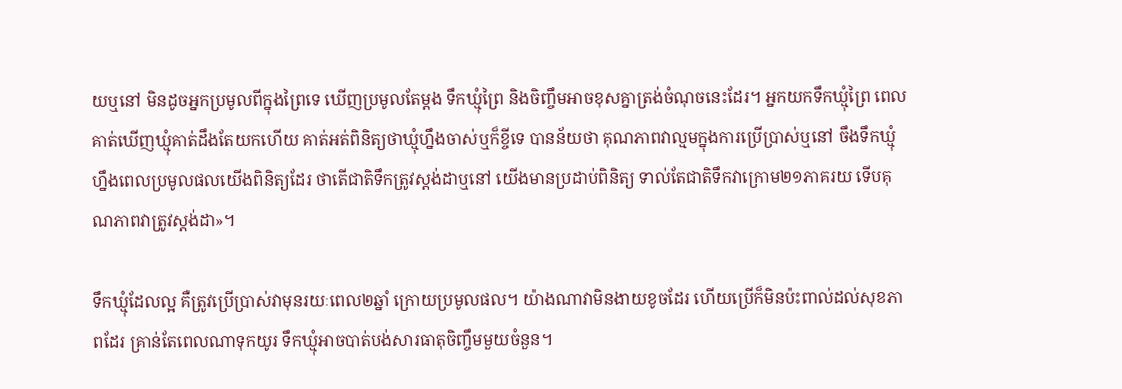យឬនៅ មិនដូចអ្នកប្រមូលពីក្នុងព្រៃទេ ឃើញប្រមូលតែម្ដង ទឹកឃ្មុំព្រៃ និងចិញ្ចឹមអាចខុសគ្នាត្រង់ចំណុចនេះដែរ។ អ្នកយកទឹកឃ្មុំព្រៃ ពេលគាត់ឃើញឃ្មុំគាត់ដឹងតែយកហើយ គាត់អត់ពិនិត្យថាឃ្មុំហ្នឹងចាស់ឬក៏ខ្ចីទេ បានន័យថា គុណភាពវាល្មមក្នុងការប្រើប្រាស់ឬនៅ ចឹងទឹកឃ្មុំហ្នឹងពេលប្រមូលផលយើងពិនិត្យដែរ ថាតើជាតិទឹកត្រូវស្ដង់ដាឬនៅ យើងមានប្រដាប់ពិនិត្យ ទាល់តែជាតិទឹកវាក្រោម២១ភាគរយ ទើបគុណភាពវាត្រូវស្ដង់ដា»។

ទឹកឃ្មុំដែលល្អ គឺត្រូវប្រើប្រាស់វាមុនរយៈពេល២ឆ្នាំ ក្រោយប្រមូលផល។ យ៉ាងណាវាមិនងាយខូចដែរ ហើយប្រើក៏មិនប៉ះពាល់ដល់សុខភាពដែរ គ្រាន់តែពេលណាទុកយូរ ទឹកឃ្មុំអាចបាត់បង់សារធាតុចិញ្ចឹមមួយចំនួន។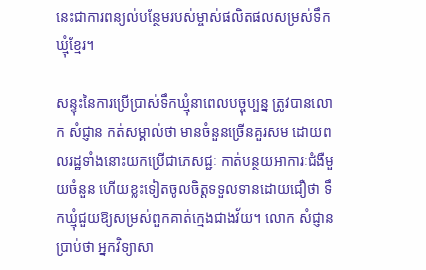នេះជាការពន្យល់បន្ថែមរបស់ម្ចាស់ផលិតផលសម្រស់ទឹកឃ្មុំខ្មែរ។

សន្ទុះនៃការប្រើប្រាស់ទឹកឃ្មុំនាពេលបច្ចុប្បន្ន ត្រូវបានលោក សំជ្ញាន កត់សម្គាល់ថា មានចំនួនច្រើនគួរសម ដោយពលរដ្ឋទាំងនោះយកប្រើជាភេសជ្ជៈ កាត់បន្ថយអាការៈជំងឺមួយចំនួន ហើយខ្លះទៀតចូលចិត្តទទួលទានដោយជឿថា ទឹកឃ្មុំជួយឱ្យសម្រស់ពួកគាត់ក្មេងជាងវ័យ។ លោក សំជ្ញាន ប្រាប់ថា អ្នកវិទ្យាសា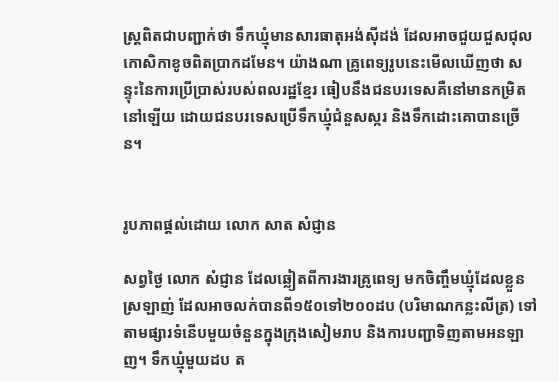ស្រ្ដពិតជាបញ្ជាក់ថា ទឹកឃ្មុំមានសារធាតុអង់ស៊ីដង់ ដែលអាចជួយជួសជុលកោសិកាខូចពិតប្រាកដមែន។ យ៉ាងណា គ្រូពេទ្យរូបនេះមើលឃើញថា សន្ទុះនៃការប្រើប្រាស់របស់ពលរដ្ឋខ្មែរ ធៀបនឹងជនបរទេសគឺនៅមានកម្រិតនៅឡើយ ដោយជនបរទេសប្រើទឹកឃ្មុំជំនួសស្ករ និងទឹកដោះគោបានច្រើន។


រូបភាពផ្ដល់ដោយ លោក សាត សំជ្ញាន

សព្វថ្ងៃ លោក សំជ្ញាន ដែលឆ្លៀតពីការងារគ្រូពេទ្យ មកចិញ្ចឹមឃ្មុំដែលខ្លួនស្រឡាញ់ ដែលអាចលក់បានពី១៥០ទៅ២០០ដប (បរិមាណកន្លះលីត្រ) ទៅតាមផ្សារទំនើបមួយចំនួនក្នុងក្រុងសៀមរាប និងការបញ្ជាទិញតាមអនឡាញ។ ទឹកឃ្មុំមួយដប ត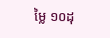ម្លៃ ១០ដុ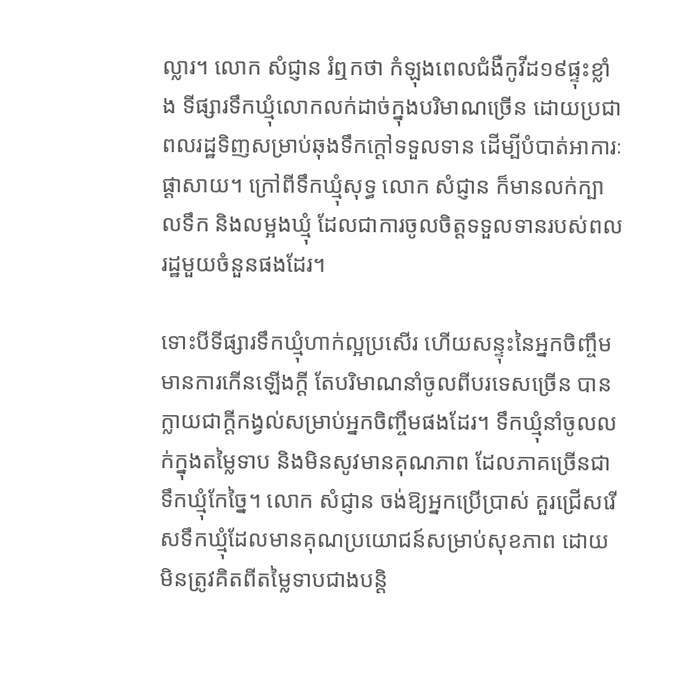ល្លារ។ លោក សំជ្ញាន រំឮកថា កំឡុងពេលជំងឺកូវីដ១៩ផ្ទុះខ្លាំង ទីផ្សារទឹកឃ្មុំលោកលក់ដាច់ក្នុងបរិមាណច្រើន ដោយប្រជាពលរដ្ឋទិញសម្រាប់ឆុងទឹកក្ដៅទទួលទាន ដើម្បីបំបាត់អាការៈផ្ដាសាយ។ ក្រៅពីទឹកឃ្មុំសុទ្ធ លោក សំជ្ញាន ក៏មានលក់ក្បាលទឹក និងលម្អងឃ្មុំ ដែលជាការចូលចិត្តទទួលទានរបស់ពលរដ្ឋមួយចំនួនផងដែរ។

ទោះបីទីផ្សារទឹកឃ្មុំហាក់ល្អប្រសើរ ហើយសន្ទុះនៃអ្នកចិញ្ចឹមមានការកើនឡើងក្ដី តែបរិមាណនាំចូលពីបរទេសច្រើន បានក្លាយជាក្ដីកង្វល់សម្រាប់អ្នកចិញ្ចឹមផងដែរ។ ទឹកឃ្មុំនាំចូលលក់ក្នុងតម្លៃទាប និងមិនសូវមានគុណភាព ដែលភាគច្រើនជាទឹកឃ្មុំកែច្នៃ។ លោក សំជ្ញាន ចង់ឱ្យអ្នកប្រើប្រាស់ គួរជ្រើសរើសទឹកឃ្មុំដែលមានគុណប្រយោជន៍សម្រាប់សុខភាព ដោយមិនត្រូវគិតពីតម្លៃទាបជាងបន្ដិ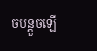ចបន្ដួចឡើ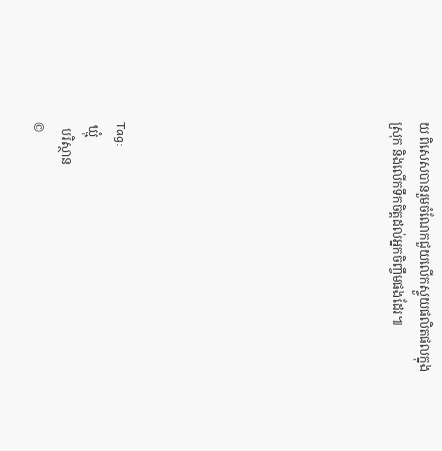យ ពិសេសបានរួមចំណែកជួយលើកស្ទួយផលិតផលក្នុងស្រុក និងលើកទឹកចិត្តដល់អ្នកចិញ្ចឹមផងដែរ៕









Tag:
 ឃ្មុំ
  បរិស្ថាន
©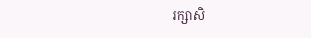រក្សាសិ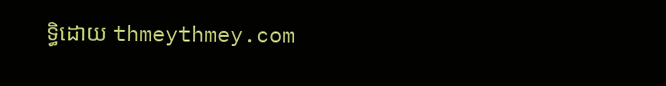ទ្ធិដោយ thmeythmey.com